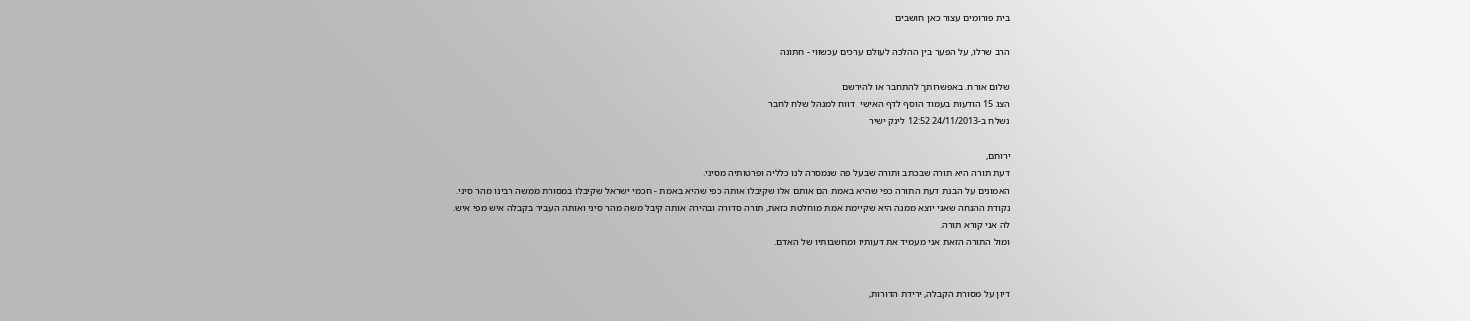בית פורומים עצור כאן חושבים

הרב שרלו, על הפער בין ההלכה לעולם ערכים עכשווי - חתונה

שלום אורח. באפשרותך להתחבר או להירשם
הצג 15 הודעות בעמוד הוסף לדף האישי  דווח למנהל שלח לחבר
נשלח ב-24/11/2013 12:52 לינק ישיר

ירוחם,
דעת תורה היא תורה שבכתב ותורה שבעל פה שנמסרה לנו כלליה ופרטותיה מסיני.
האמונים על הבנת דעת התורה כפי שהיא באמת הם אותם אלו שקיבלו אותה כפי שהיא באמת - חכמי ישראל שקיבלו במסורת ממשה רבינו מהר סיני.
נקודת ההנחה שאני יוצא ממנה היא שקיימת אמת מוחלטת כזאת, תורה סדורה ובהירה אותה קיבל משה מהר סיני ואותה העביר בקבלה איש מפי איש.
לה אני קורא תורה.
ומול התורה הזאת אני מעמיד את דעותיו ומחשבותיו של האדם.


דיון על מסורת הקבלה, ירידת הדורות,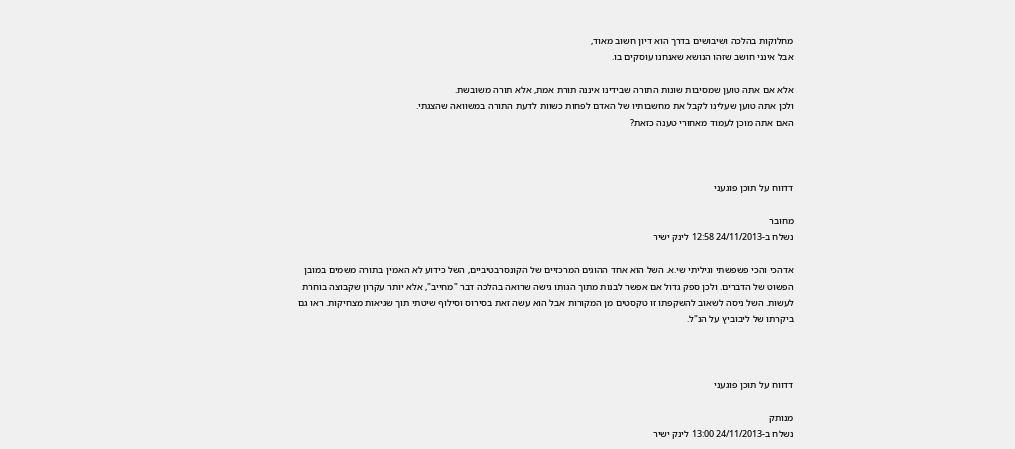מחלוקות בהלכה ושיבושים בדרך הוא דיון חשוב מאוד,
אבל אינני חושב שזהו הנושא שאנחנו עוסקים בו.

אלא אם אתה טוען שמסיבות שונות התורה שבידינו איננה תורת אמת, אלא תורה משובשת.
ולכן אתה טוען שעלינו לקבל את מחשבותיו של האדם לפחות כשוות לדעת התורה במשוואה שהצגתי.
האם אתה מוכן לעמוד מאחורי טענה כזאת?



דדווח על תוכן פוגעני

מחובר
נשלח ב-24/11/2013 12:58 לינק ישיר

אדהכי והכי פשפשתי וגיליתי שי.א. השל הוא אחד ההוגים המרכזיים של הקונסרבטיביים, השל כידוע לא האמין בתורה משמים במובן הפשוט של הדברים. ולכן ספק גדול אם אפשר לבנות מתוך הגותו גישה שרואה בהלכה דבר "מחייב", אלא יותר עקרון שקבוצה בוחרת לעשות. השל ניסה לשאוב להשקפתו זו טקסטים מן המקורות אבל הוא עשה זאת בסירוס וסילוף שיטתי תוך שגיאות מצחיקות. ראו גם ביקרתו של ליבוביץ על הנ"ל.



דדווח על תוכן פוגעני

מנותק
נשלח ב-24/11/2013 13:00 לינק ישיר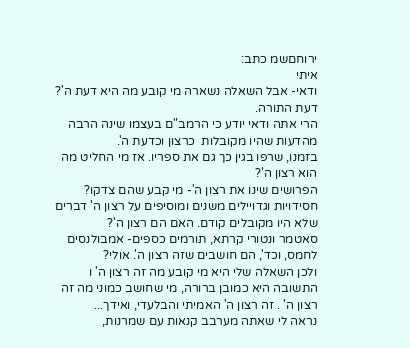ירוחםשמ כתב:
איתי
ודאי- אבל השאלה נשארה מי קובע מה היא דעת ה'? דעת התורה.
הרי אתה ודאי יודע כי הרמב"ם בעצמו שינה הרבה מהדעות שהיו מקובלות  כרצון וכדעת ה'.
בזמנו, שרפו בגין כך גם את ספריו. אז מי החליט מה הוא רצון ה'?
הפרושים שינו את רצון ה'- מי קבע שהם צדקו?
חסידויות וגדויילים משנים ומוסיפים על רצון ה' דברים שלא היו מקובלים קודם. האם הם רצון ה'?
סאטמר ונטורי קרתא, תורמים כספים- אמבולנסים לחמס, וכד', הם חושבים שזה רצון ה'. אולי?
ולכן השאלה שלי היא מי קובע מה זה רצון ה' ו
התשובה היא כמובן ברורה, מי שחושב כמוני מה זה רצון ה' . זה רצון ה' האמיתי והבלעדי, ואידך...
נראה לי שאתה מערבב קנאות עם שמרנות,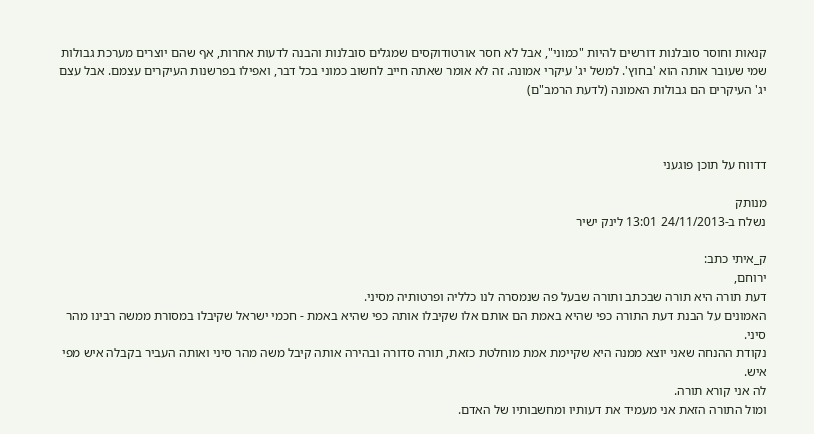קנאות וחוסר סובלנות דורשים להיות "כמוני", אבל לא חסר אורטודוקסים שמגלים סובלנות והבנה לדעות אחרות, אף שהם יוצרים מערכת גבולות שמי שעובר אותה הוא 'בחוץ'. למשל יג' עיקרי אמונה. זה לא אומר שאתה חייב לחשוב כמוני בכל דבר, ואפילו בפרשנות העיקרים עצמם. אבל עצם יג' העיקרים הם גבולות האמונה (לדעת הרמב"ם)



דדווח על תוכן פוגעני

מנותק
נשלח ב-24/11/2013 13:01 לינק ישיר

ק_איתי כתב:
ירוחם,
דעת תורה היא תורה שבכתב ותורה שבעל פה שנמסרה לנו כלליה ופרטותיה מסיני.
האמונים על הבנת דעת התורה כפי שהיא באמת הם אותם אלו שקיבלו אותה כפי שהיא באמת - חכמי ישראל שקיבלו במסורת ממשה רבינו מהר סיני.
נקודת ההנחה שאני יוצא ממנה היא שקיימת אמת מוחלטת כזאת, תורה סדורה ובהירה אותה קיבל משה מהר סיני ואותה העביר בקבלה איש מפי איש.
לה אני קורא תורה.
ומול התורה הזאת אני מעמיד את דעותיו ומחשבותיו של האדם.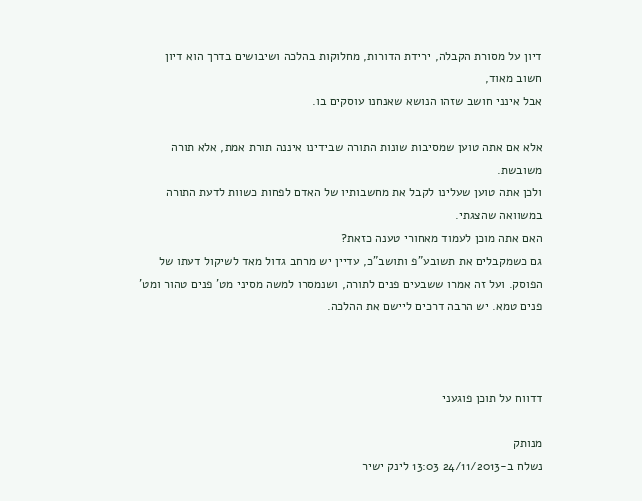דיון על מסורת הקבלה, ירידת הדורות, מחלוקות בהלכה ושיבושים בדרך הוא דיון חשוב מאוד,
אבל אינני חושב שזהו הנושא שאנחנו עוסקים בו.

אלא אם אתה טוען שמסיבות שונות התורה שבידינו איננה תורת אמת, אלא תורה משובשת.
ולכן אתה טוען שעלינו לקבל את מחשבותיו של האדם לפחות כשוות לדעת התורה במשוואה שהצגתי.
האם אתה מוכן לעמוד מאחורי טענה כזאת?
גם כשמקבלים את תשובע"פ ותושב"כ, עדיין יש מרחב גדול מאד לשיקול דעתו של הפוסק. ועל זה אמרו ששבעים פנים לתורה, ושנמסרו למשה מסיני מט' פנים טהור ומט' פנים טמא. יש הרבה דרכים ליישם את ההלכה.



דדווח על תוכן פוגעני

מנותק
נשלח ב-24/11/2013 13:03 לינק ישיר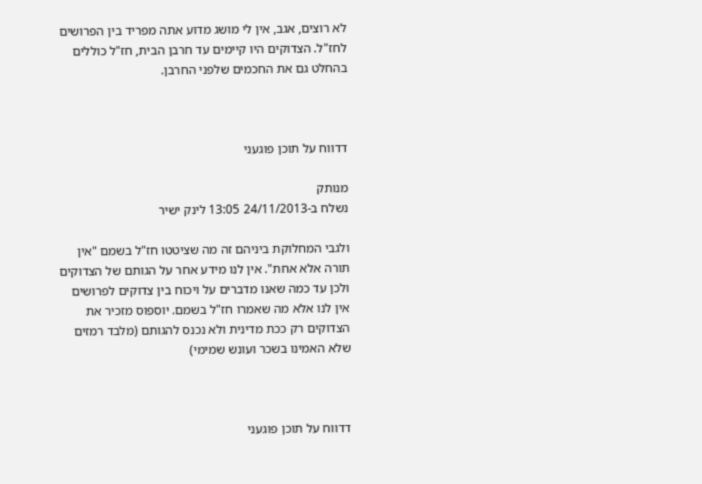לא רוצים, אגב, אין לי מושג מדוע אתה מפריד בין הפרושים לחז"ל. הצדוקים היו קיימים עד חרבן הבית, חז"ל כוללים בהחלט גם את החכמים שלפני החרבן.



דדווח על תוכן פוגעני

מנותק
נשלח ב-24/11/2013 13:05 לינק ישיר

ולגבי המחלוקת ביניהם זה מה שציטטו חז"ל בשמם "אין תורה אלא אחת". אין לנו מידע אחר על הגותם של הצדוקים ולכן עד כמה שאנו מדברים על ויכוח בין צדוקים לפרושים אין לנו אלא מה שאמרו חז"ל בשמם. יוספוס מזכיר את הצדוקים רק ככת מדינית ולא נכנס להגותם (מלבד רמזים שלא האמינו בשכר ועונש שמימי)



דדווח על תוכן פוגעני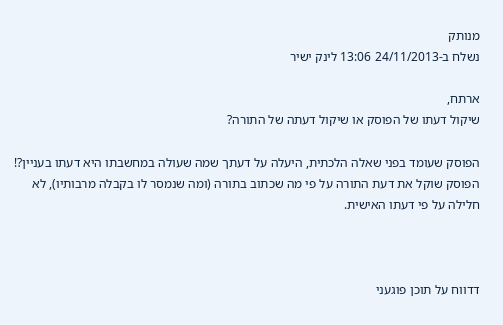מנותק
נשלח ב-24/11/2013 13:06 לינק ישיר

ארתח,
שיקול דעתו של הפוסק או שיקול דעתה של התורה?

הפוסק שעומד בפני שאלה הלכתית, היעלה על דעתך שמה שעולה במחשבתו היא דעתו בעניין?!
הפוסק שוקל את דעת התורה על פי מה שכתוב בתורה (ומה שנמסר לו בקבלה מרבותיו), לא חלילה על פי דעתו האישית.



דדווח על תוכן פוגעני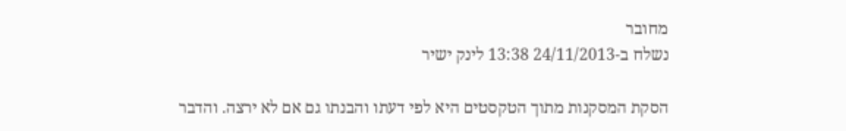מחובר
נשלח ב-24/11/2013 13:38 לינק ישיר

הסקת המסקנות מתוך הטקסטים היא לפי דעתו והבנתו גם אם לא ירצה. והדבר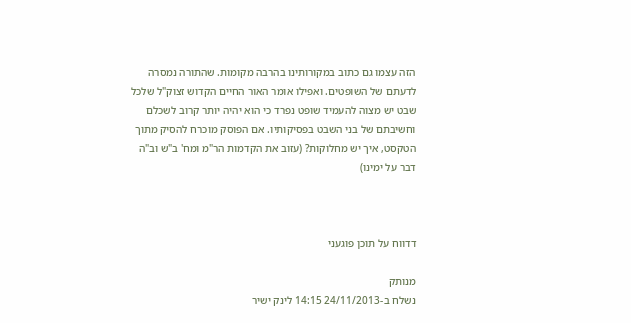הזה עצמו גם כתוב במקורותינו בהרבה מקומות. שהתורה נמסרה לדעתם של השופטים. ואפילו אומר האור החיים הקדוש זצוק"ל שלכל שבט יש מצוה להעמיד שופט נפרד כי הוא יהיה יותר קרוב לשכלם וחשיבתם של בני השבט בפסיקותיו. אם הפוסק מוכרח להסיק מתוך הטקסט, איך יש מחלוקות? (עזוב את הקדמות הר"מ ומח' ב"ש וב"ה דבר על ימינו)



דדווח על תוכן פוגעני

מנותק
נשלח ב-24/11/2013 14:15 לינק ישיר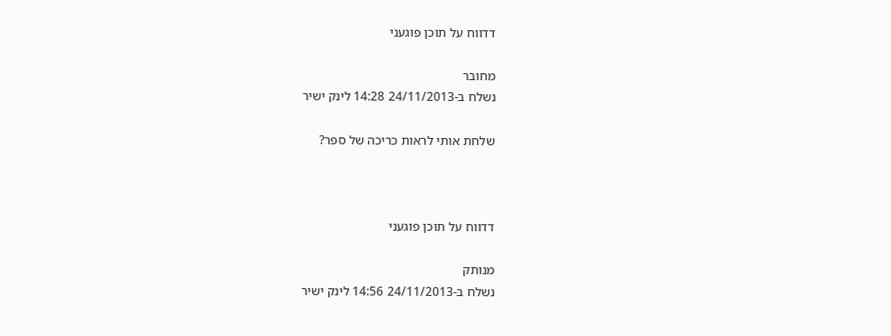דדווח על תוכן פוגעני

מחובר
נשלח ב-24/11/2013 14:28 לינק ישיר

שלחת אותי לראות כריכה של ספר?



דדווח על תוכן פוגעני

מנותק
נשלח ב-24/11/2013 14:56 לינק ישיר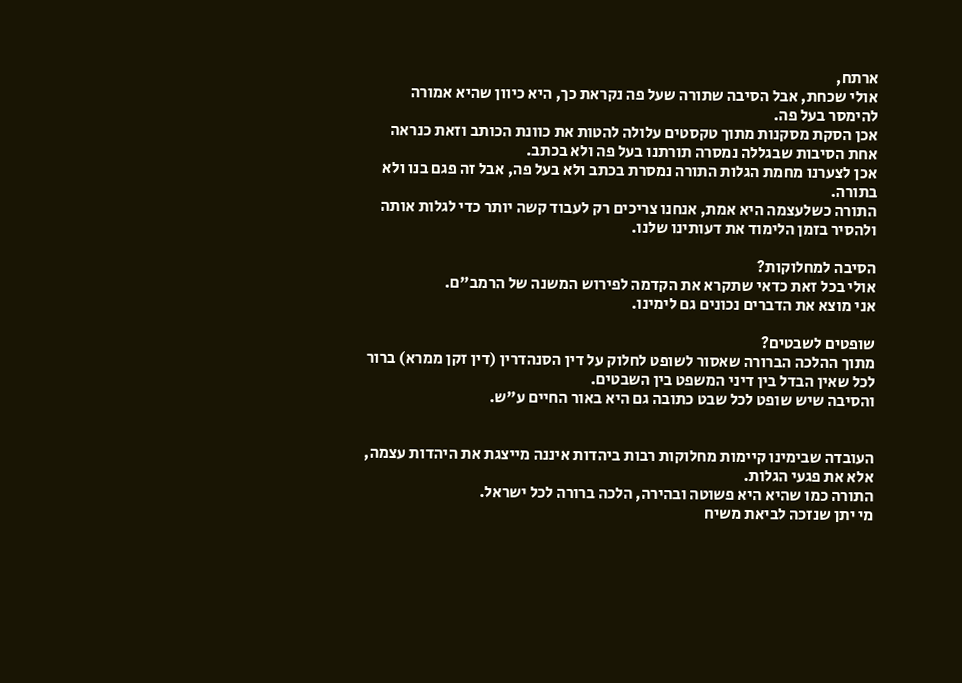ארתח,
אולי שכחת, אבל הסיבה שתורה שעל פה נקראת כך, היא כיוון שהיא אמורה להימסר בעל פה.
אכן הסקת מסקנות מתוך טקסטים עלולה להטות את כוונת הכותב וזאת כנראה אחת הסיבות שבגללה נמסרה תורתנו בעל פה ולא בכתב.
אכן לצערנו מחמת הגלות התורה נמסרת בכתב ולא בעל פה, אבל זה פגם בנו ולא בתורה.
התורה כשלעצמה היא אמת, אנחנו צריכים רק לעבוד קשה יותר כדי לגלות אותה ולהסיר בזמן הלימוד את דעותינו שלנו.

הסיבה למחלוקות?
אולי בכל זאת כדאי שתקרא את הקדמה לפירוש המשנה של הרמב"ם.
אני מוצא את הדברים נכונים גם לימינו.

שופטים לשבטים?
מתוך ההלכה הברורה שאסור לשופט לחלוק על דין הסנהדרין (דין זקן ממרא) ברור לכל שאין הבדל בין דיני המשפט בין השבטים.
והסיבה שיש שופט לכל שבט כתובה גם היא באור החיים ע"ש.


העובדה שבימינו קיימות מחלוקות רבות ביהדות איננה מייצגת את היהדות עצמה, אלא את פגעי הגלות.
התורה כמו שהיא היא פשוטה ובהירה, הלכה ברורה לכל ישראל.
מי יתן שנזכה לביאת משיח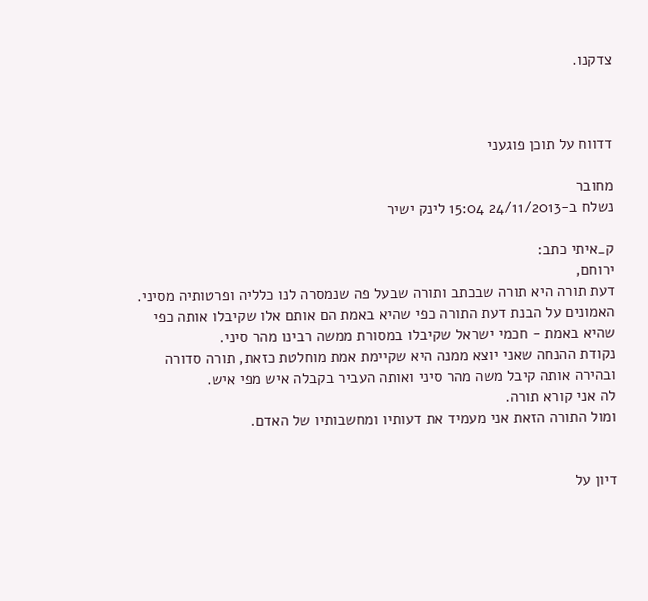צדקנו.



דדווח על תוכן פוגעני

מחובר
נשלח ב-24/11/2013 15:04 לינק ישיר

ק_איתי כתב:
ירוחם,
דעת תורה היא תורה שבכתב ותורה שבעל פה שנמסרה לנו כלליה ופרטותיה מסיני.
האמונים על הבנת דעת התורה כפי שהיא באמת הם אותם אלו שקיבלו אותה כפי שהיא באמת - חכמי ישראל שקיבלו במסורת ממשה רבינו מהר סיני.
נקודת ההנחה שאני יוצא ממנה היא שקיימת אמת מוחלטת כזאת, תורה סדורה ובהירה אותה קיבל משה מהר סיני ואותה העביר בקבלה איש מפי איש.
לה אני קורא תורה.
ומול התורה הזאת אני מעמיד את דעותיו ומחשבותיו של האדם.


דיון על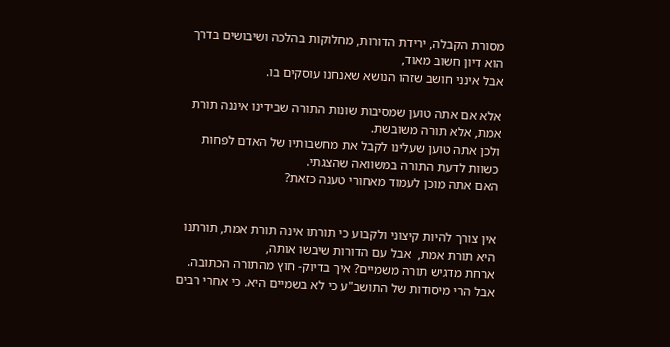מסורת הקבלה, ירידת הדורות, מחלוקות בהלכה ושיבושים בדרך הוא דיון חשוב מאוד,
אבל אינני חושב שזהו הנושא שאנחנו עוסקים בו.

אלא אם אתה טוען שמסיבות שונות התורה שבידינו איננה תורת אמת, אלא תורה משובשת.
ולכן אתה טוען שעלינו לקבל את מחשבותיו של האדם לפחות כשוות לדעת התורה במשוואה שהצגתי.
האם אתה מוכן לעמוד מאחורי טענה כזאת?


אין צורך להיות קיצוני ולקבוע כי תורתו אינה תורת אמת, תורתנו היא תורת אמת,  אבל עם הדורות שיבשו אותה,
ארחת מדגיש תורה משמיים? איך בדיוק- חוץ מהתורה הכתובה.
אבל הרי מיסודות של התושב"ע כי לא בשמיים היא. כי אחרי רבים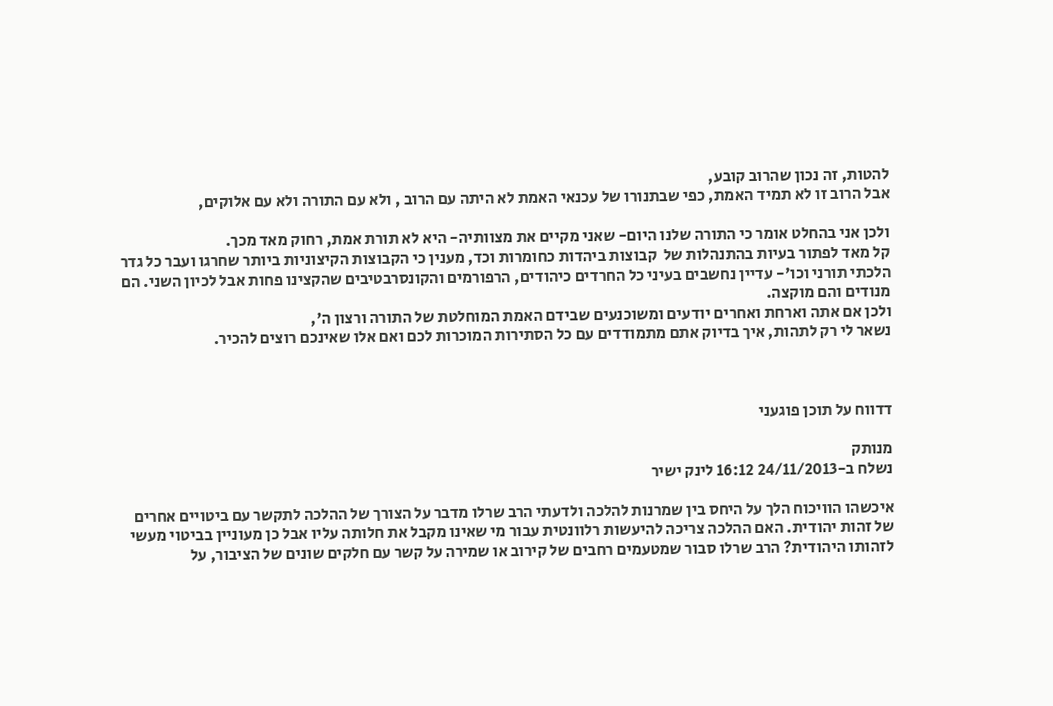להטות, זה נכון שהרוב קובע,
אבל הרוב זו לא תמיד האמת, כפי שבתנורו של עכנאי האמת לא היתה עם הרוב , ולא עם התורה ולא עם אלוקים,

ולכן אני בהחלט אומר כי התורה שלנו היום- שאני מקיים את מצוותיה- היא לא תורת אמת, רחוק מאד מכך.
קל מאד לפתור בעיות בהתנהלות של  קבוצות ביהדות כחומרות וכד, מענין כי הקבוצות הקיצוניות ביותר שחרגו ועבר כל גדר הלכתי תורני וכו'- עדיין נחשבים בעיני כל החרדים כיהודים, הרפורמים והקונסרבטיבים שהקצינו פחות אבל לכיון השני. הם מנודים והם מוקצה.
ולכן אם אתה וארחת ואחרים יודעים ומשוכנעים שבידם האמת המוחלטת של התורה ורצון ה',
נשאר לי רק לתהות, איך בדיוק אתם מתמודדים עם כל הסתירות המוכרות לכם ואם אלו שאינכם רוצים להכיר.



דדווח על תוכן פוגעני

מנותק
נשלח ב-24/11/2013 16:12 לינק ישיר

איכשהו הוויכוח הלך על היחס בין שמרנות להלכה ולדעתי הרב שרלו מדבר על הצורך של ההלכה לתקשר עם ביטויים אחרים של זהות יהודית. האם ההלכה צריכה להיעשות רלוונטית עבור מי שאינו מקבל את חלותה עליו אבל כן מעוניין בביטוי מעשי לזהותו היהודית? הרב שרלו סבור שמטעמים רחבים של קירוב או שמירה על קשר עם חלקים שונים של הציבור, על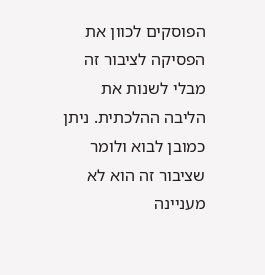הפוסקים לכוון את הפסיקה לציבור זה מבלי לשנות את הליבה ההלכתית. ניתן כמובן לבוא ולומר שציבור זה הוא לא מעניינה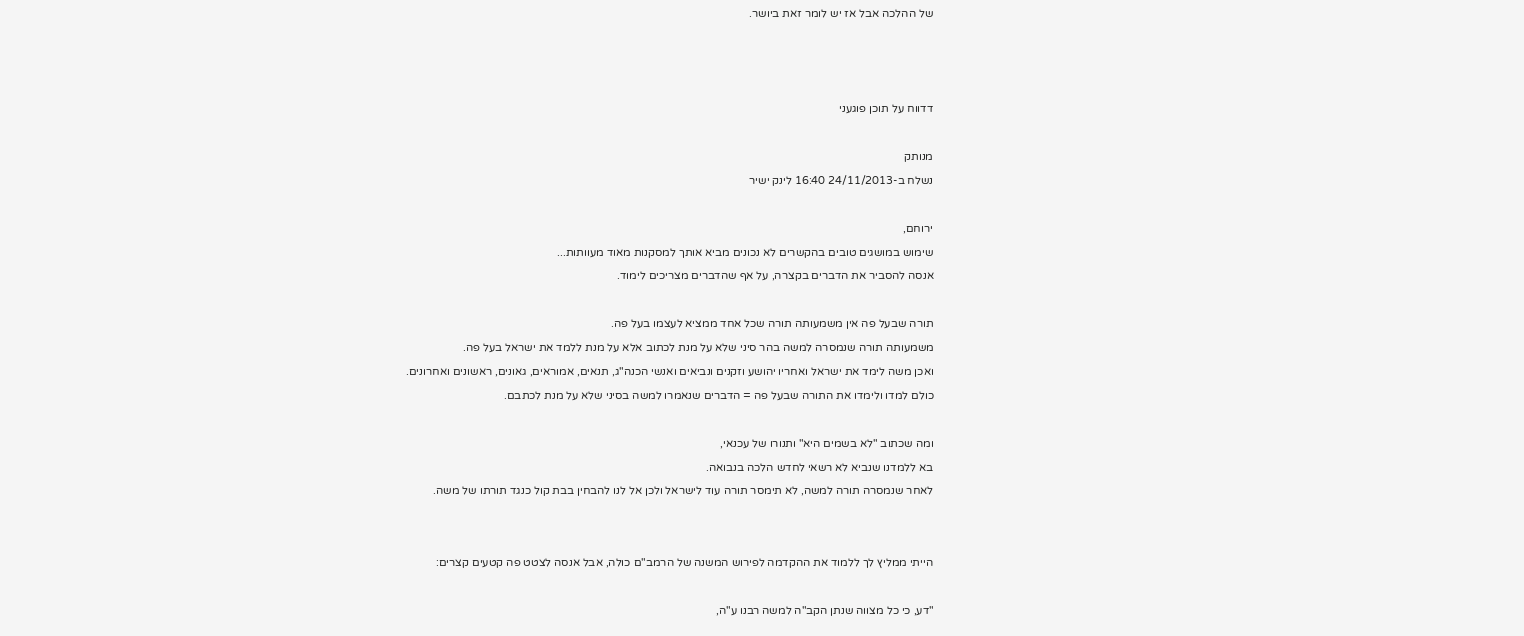של ההלכה אבל אז יש לומר זאת ביושר.



דדווח על תוכן פוגעני

מנותק
נשלח ב-24/11/2013 16:40 לינק ישיר

ירוחם,
שימוש במושגים טובים בהקשרים לא נכונים מביא אותך למסקנות מאוד מעוותות...
אנסה להסביר את הדברים בקצרה, על אף שהדברים מצריכים לימוד.

תורה שבעל פה אין משמעותה תורה שכל אחד ממציא לעצמו בעל פה.
משמעותה תורה שנמסרה למשה בהר סיני שלא על מנת לכתוב אלא על מנת ללמד את ישראל בעל פה.
ואכן משה לימד את ישראל ואחריו יהושע וזקנים ונביאים ואנשי הכנה"ג, תנאים, אמוראים, גאונים, ראשונים ואחרונים.
כולם למדו ולימדו את התורה שבעל פה = הדברים שנאמרו למשה בסיני שלא על מנת לכתבם.

ומה שכתוב "לא בשמים היא" ותנורו של עכנאי,
בא ללמדנו שנביא לא רשאי לחדש הלכה בנבואה.
לאחר שנמסרה תורה למשה, לא תימסר תורה עוד לישראל ולכן אל לנו להבחין בבת קול כנגד תורתו של משה.


הייתי ממליץ לך ללמוד את ההקדמה לפירוש המשנה של הרמב"ם כולה, אבל אנסה לצטט פה קטעים קצרים:

"דע, כי כל מצווה שנתן הקב"ה למשה רבנו ע"ה,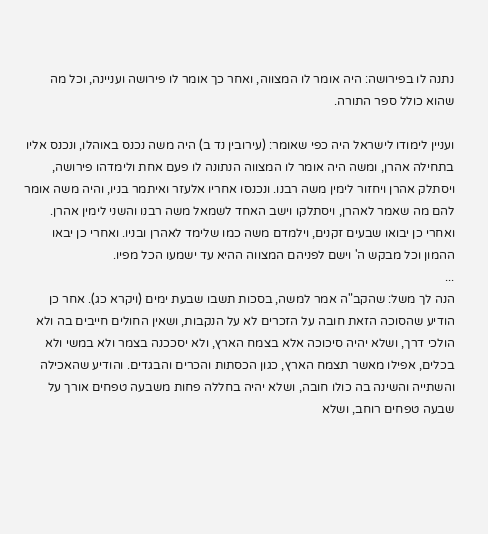נתנה לו בפירושה: היה אומר לו המצווה, ואחר כך אומר לו פירושה ועניינה, וכל מה שהוא כולל ספר התורה.

ועניין לימודו לישראל היה כפי שאומר: (עירובין נד ב) היה משה נכנס באוהלו, ונכנס אליו בתחילה אהרן, ומשה היה אומר לו המצווה הנתונה לו פעם אחת ולימדהו פירושה, ויסתלק אהרן ויחזור לימין משה רבנו. ונכנסו אחריו אלעזר ואיתמר בניו, והיה משה אומר להם מה שאמר לאהרן, ויסתלקו וישב האחד לשמאל משה רבנו והשני לימין אהרן. ואחרי כן יבואו שבעים זקנים, וילמדם משה כמו שלימד לאהרן ובניו. ואחרי כן יבאו ההמון וכל מבקש ה' וישם לפניהם המצווה ההיא עד ישמעו הכל מפיו.
...
הנה לך משל: שהקב"ה אמר למשה, בסכות תשבו שבעת ימים (ויקרא כג). אחר כן הודיע שהסוכה הזאת חובה על הזכרים לא על הנקבות, ושאין החולים חייבים בה ולא הולכי דרך, ושלא יהיה סיכוכה אלא בצמח הארץ, ולא יסככנה בצמר ולא במשי ולא בכלים, אפילו מאשר תצמח הארץ, כגון הכסתות והכרים והבגדים. והודיע שהאכילה והשתייה והשינה בה כולו חובה, ושלא יהיה בחללה פחות משבעה טפחים אורך על שבעה טפחים רוחב, ושלא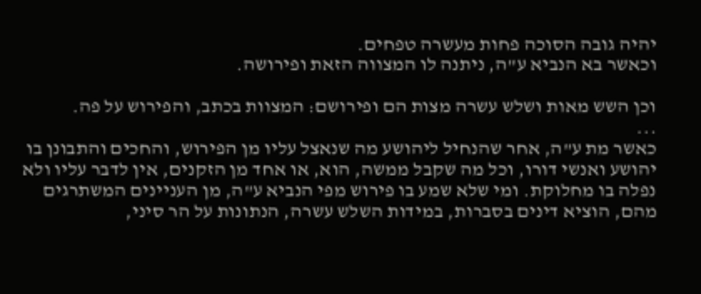יהיה גובה הסוכה פחות מעשרה טפחים.
וכאשר בא הנביא ע"ה, ניתנה לו המצווה הזאת ופירושה.

וכן השש מאות ושלש עשרה מצות הם ופירושם: המצוות בכתב, והפירוש על פה.
...
כאשר מת ע"ה, אחר שהנחיל ליהושע מה שנאצל עליו מן הפירוש, והחכים והתבונן בו יהושע ואנשי דורו, וכל מה שקבל ממשה, הוא, או אחד מן הזקנים, אין לדבר עליו ולא נפלה בו מחלוקת. ומי שלא שמע בו פירוש מפי הנביא ע"ה, מן העניינים המשתרגים מהם, הוציא דינים בסברות, במידות השלש עשרה, הנתונות על הר סיני,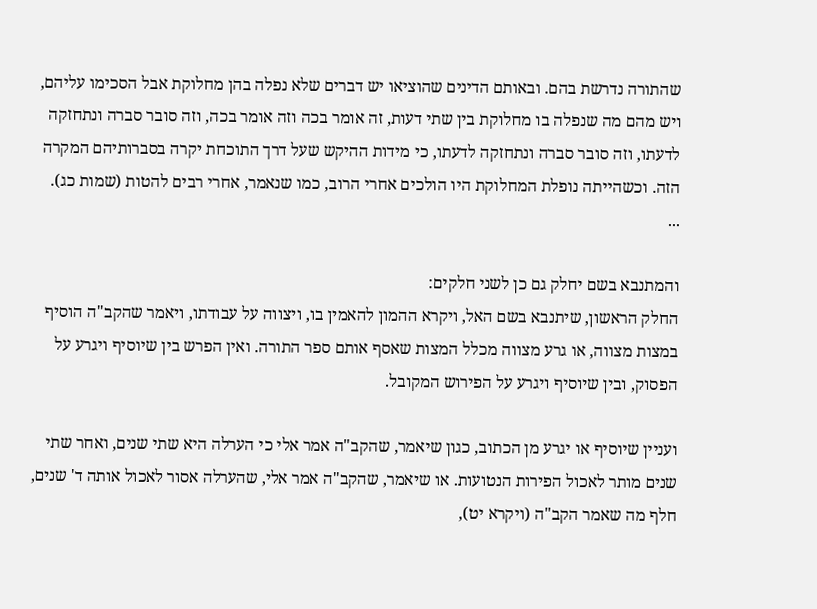שהתורה נדרשת בהם. ובאותם הדינים שהוציאו יש דברים שלא נפלה בהן מחלוקת אבל הסכימו עליהם, ויש מהם מה שנפלה בו מחלוקת בין שתי דעות, זה אומר בכה וזה אומר בכה, וזה סובר סברה ונתחזקה לדעתו, וזה סובר סברה ונתחזקה לדעתו, כי מידות ההיקש שעל דרך התוכחת יקרה בסברותיהם המקרה הזה. וכשהייתה נופלת המחלוקת היו הולכים אחרי הרוב, כמו שנאמר, אחרי רבים להטות (שמות כג).
...

והמתנבא בשם יחלק גם כן לשני חלקים:
החלק הראשון, שיתנבא בשם האל, ויקרא ההמון להאמין בו, ויצווה על עבודתו, ויאמר שהקב"ה הוסיף במצות מצווה, או גרע מצווה מכלל המצות שאסף אותם ספר התורה. ואין הפרש בין שיוסיף ויגרע על הפסוק, ובין שיוסיף ויגרע על הפירוש המקובל.

ועניין שיוסיף או יגרע מן הכתוב, כגון שיאמר, שהקב"ה אמר אלי כי הערלה היא שתי שנים, ואחר שתי שנים מותר לאכול הפירות הנטועות. או שיאמר, שהקב"ה אמר אלי, שהערלה אסור לאכול אותה ד' שנים, חלף מה שאמר הקב"ה (ויקרא יט),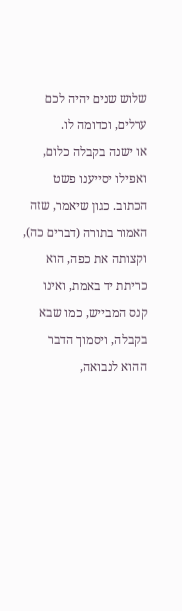שלוש שנים יהיה לכם ערלים, וכדומה לו.
או ישנה בקבלה כלום, ואפילו יסייענו פשט הכתוב. כגון שיאמר, שזה האמור בתורה (דברים כה), וקצותה את כפה, הוא כריתת יד באמת, ואינו קנס המבייש, כמו שבא בקבלה, ויסמוך הדבר ההוא לנבואה,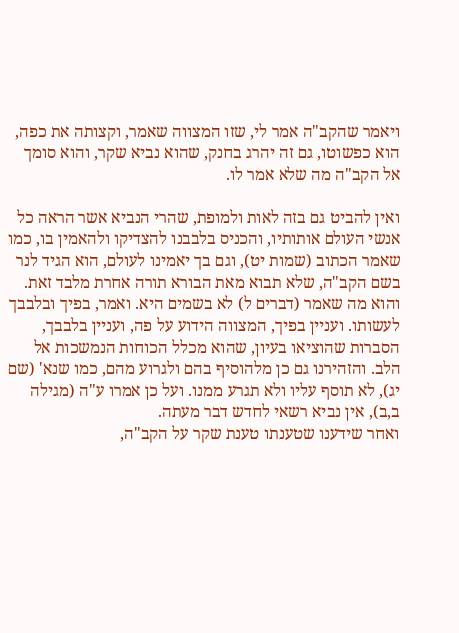ויאמר שהקב"ה אמר לי, שזו המצווה שאמר, וקצותה את כפה, הוא כפשוטו, גם זה יהרג בחנק, שהוא נביא שקר, והוא סומך אל הקב"ה מה שלא אמר לו.

ואין להביט גם בזה לאות ולמופת, שהרי הנביא אשר הראה כל אנשי העולם אותותיו, והכניס בלבבנו להצדיקו ולהאמין בו, כמו שאמר הכתוב (שמות יט), וגם בך יאמינו לעולם, הוא הגיד לנר בשם הקב"ה, שלא תבוא מאת הבורא תורה אחרת מלבד זאת. והוא מה שאמר (דברים ל) לא בשמים היא. ואמר, בפיך ובלבבך לעשותו. ועניין בפיך, המצווה הידוע על פה, ועניין בלבבך, הסברות שהוציאו בעיון, שהוא מכלל הכוחות הנמשכות אל הלב. והזהירנו גם כן מלהוסיף בהם ולגרוע מהם, כמו שנא' (שם יג), לא תוסף עליו ולא תגרע ממנו. ועל כן אמרו ע"ה (מגילה ב,ב), אין נביא רשאי לחדש דבר מעתה.
ואחר שידענו שטענתו טענת שקר על הקב"ה,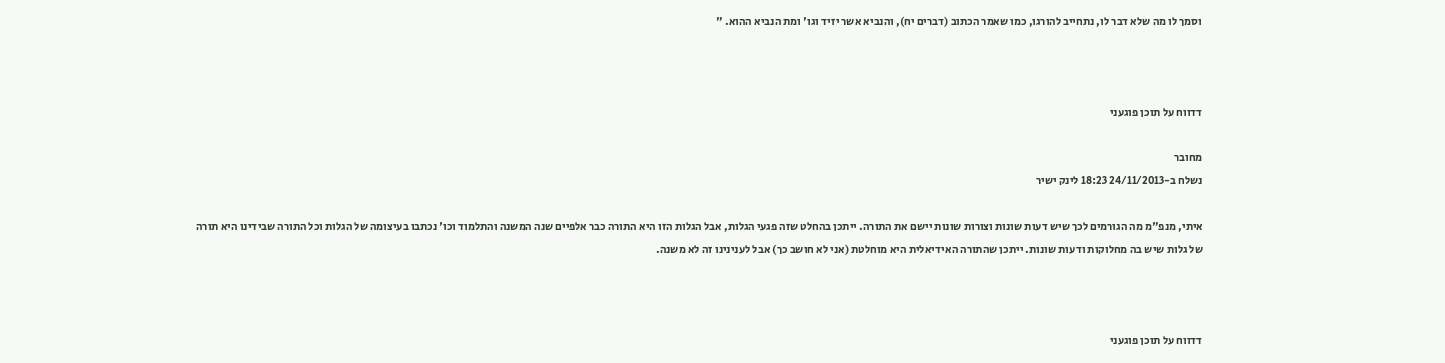וסמך לו מה שלא דבר לו, נתחייב להורגו, כמו שאמר הכתוב (דברים יח), והנביא אשר יזיד וגו' ומת הנביא ההוא. "



דדווח על תוכן פוגעני

מחובר
נשלח ב-24/11/2013 18:23 לינק ישיר

איתי, מנפ"מ מה הגורמים לכך שיש דעות שונות וצורות שונות יישם את התורה. ייתכן בהחלט שזה פגעי הגלות, אבל הגלות הזו היא התורה כבר אלפיים שנה המשנה והתלמוד וכו' נכתבו בעיצומה של הגלות וכל התורה שבידינו היא תורה של גלות שיש בה מחלוקות ודעות שונות. ייתכן שהתורה האידיאלית היא מוחלטת (אני לא חושב כך) אבל לענינינו זה לא משנה.



דדווח על תוכן פוגעני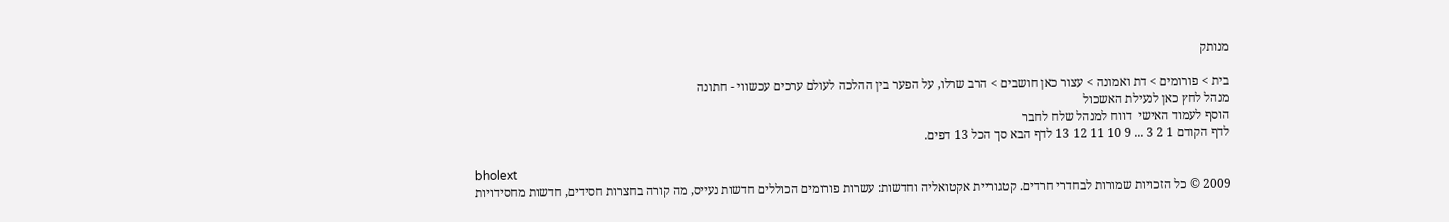מנותק

בית > פורומים > דת ואמונה > עצור כאן חושבים > הרב שרלו, על הפער בין ההלכה לעולם ערכים עכשווי - חתונה
מנהל לחץ כאן לנעילת האשכול
הוסף לעמוד האישי  דווח למנהל שלח לחבר
לדף הקודם 1 2 3 ... 9 10 11 12 13 לדף הבא סך הכל 13 דפים.

bholext
2009 © כל הזכויות שמורות לבחדרי חרדים. קטגוריית אקטואליה וחדשות: עשרות פורומים הכוללים חדשות נעייס, מה קורה בחצרות חסידים, חדשות מחסידויות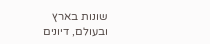שונות בארץ ובעולם, דיונים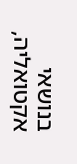בנושאי אקטואליה,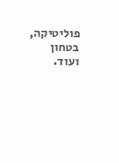פוליטיקה, בטחון ועוד.